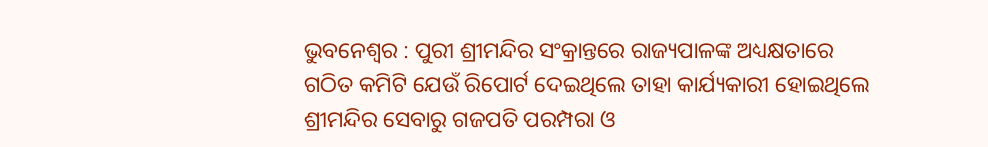ଭୁବନେଶ୍ୱର : ପୁରୀ ଶ୍ରୀମନ୍ଦିର ସଂକ୍ରାନ୍ତରେ ରାଜ୍ୟପାଳଙ୍କ ଅଧ୍ୟକ୍ଷତାରେ ଗଠିତ କମିଟି ଯେଉଁ ରିପୋର୍ଟ ଦେଇଥିଲେ ତାହା କାର୍ଯ୍ୟକାରୀ ହୋଇଥିଲେ ଶ୍ରୀମନ୍ଦିର ସେବାରୁ ଗଜପତି ପରମ୍ପରା ଓ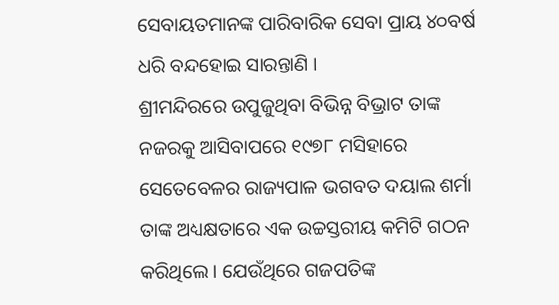ସେବାୟତମାନଙ୍କ ପାରିବାରିକ ସେବା ପ୍ରାୟ ୪୦ବର୍ଷ ଧରି ବନ୍ଦହୋଇ ସାରନ୍ତାଣି ।
ଶ୍ରୀମନ୍ଦିରରେ ଉପୁଜୁଥିବା ବିଭିନ୍ନ ବିଭ୍ରାଟ ତାଙ୍କ ନଜରକୁ ଆସିବାପରେ ୧୯୭୮ ମସିହାରେ ସେତେବେଳର ରାଜ୍ୟପାଳ ଭଗବତ ଦୟାଲ ଶର୍ମା ତାଙ୍କ ଅଧ୍ୟକ୍ଷତାରେ ଏକ ଉଚ୍ଚସ୍ତରୀୟ କମିଟି ଗଠନ କରିଥିଲେ । ଯେଉଁଥିରେ ଗଜପତିଙ୍କ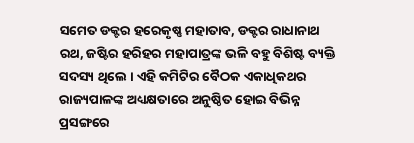ସମେତ ଡକ୍ଟର ହରେକୃଷ୍ଣ ମହାତାବ, ଡକ୍ଟର ରାଧାନାଥ ରଥ, ଜଷ୍ଟିର ହରିହର ମହାପାତ୍ରଙ୍କ ଭଳି ବହୁ ବିଶିଷ୍ଟ ବ୍ୟକ୍ତି ସଦସ୍ୟ ଥିଲେ । ଏହି କମିଟିର ବୈଠକ ଏକାଧିକଥର ରାଜ୍ୟପାଳଙ୍କ ଅଧ୍ୟକ୍ଷତାରେ ଅନୁଷ୍ଠିତ ହୋଇ ବିଭିନ୍ନ ପ୍ରସଙ୍ଗରେ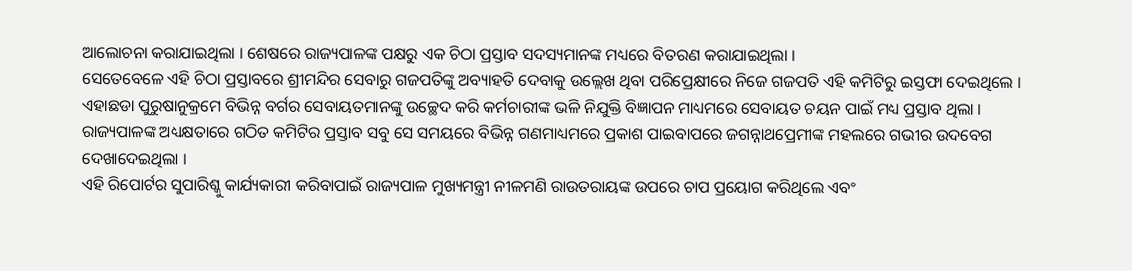ଆଲୋଚନା କରାଯାଇଥିଲା । ଶେଷରେ ରାଜ୍ୟପାଳଙ୍କ ପକ୍ଷରୁ ଏକ ଚିଠା ପ୍ରସ୍ତାବ ସଦସ୍ୟମାନଙ୍କ ମଧ୍ୟରେ ବିତରଣ କରାଯାଇଥିଲା ।
ସେତେବେଳେ ଏହି ଚିଠା ପ୍ରସ୍ତାବରେ ଶ୍ରୀମନ୍ଦିର ସେବାରୁ ଗଜପତିଙ୍କୁ ଅବ୍ୟାହତି ଦେବାକୁ ଉଲ୍ଲେଖ ଥିବା ପରିପ୍ରେକ୍ଷୀରେ ନିଜେ ଗଜପତି ଏହି କମିଟିରୁ ଇସ୍ତଫା ଦେଇଥିଲେ । ଏହାଛଡା ପୁରୁଷାନୁକ୍ରମେ ବିଭିନ୍ନ ବର୍ଗର ସେବାୟତମାନଙ୍କୁ ଉଚ୍ଛେଦ କରି କର୍ମଚାରୀଙ୍କ ଭଳି ନିଯୁକ୍ତି ବିଜ୍ଞାପନ ମାଧ୍ୟମରେ ସେବାୟତ ଚୟନ ପାଇଁ ମଧ୍ୟ ପ୍ରସ୍ତାବ ଥିଲା । ରାଜ୍ୟପାଳଙ୍କ ଅଧ୍ୟକ୍ଷତାରେ ଗଠିତ କମିଟିର ପ୍ରସ୍ତାବ ସବୁ ସେ ସମୟରେ ବିଭିନ୍ନ ଗଣମାଧ୍ୟମରେ ପ୍ରକାଶ ପାଇବାପରେ ଜଗନ୍ନାଥପ୍ରେମୀଙ୍କ ମହଲରେ ଗଭୀର ଉଦବେଗ ଦେଖାଦେଇଥିଲା ।
ଏହି ରିପୋର୍ଟର ସୁପାରିଶ୍କୁ କାର୍ଯ୍ୟକାରୀ କରିବାପାଇଁ ରାଜ୍ୟପାଳ ମୁଖ୍ୟମନ୍ତ୍ରୀ ନୀଳମଣି ରାଉତରାୟଙ୍କ ଉପରେ ଚାପ ପ୍ରୟୋଗ କରିଥିଲେ ଏବଂ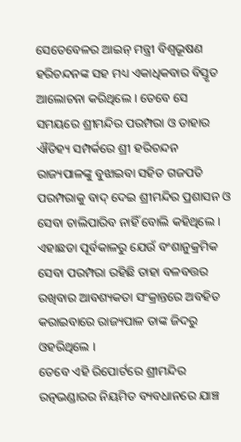ସେତେବେଳର ଆଇନ୍ ମନ୍ତ୍ରୀ ବିଶ୍ୱଭୂଷଣ ହରିଚନ୍ଦନଙ୍କ ସହ ମଧ୍ୟ ଏକାଧିକବାର ବିସ୍ତୃତ ଆଲୋଚନା କରିଥିଲେ । ତେବେ ସେ ସମୟରେ ଶ୍ରୀମନ୍ଦିର ପରମ୍ପରା ଓ ତାହାର ଐତିହ୍ୟ ସମ୍ପର୍କରେ ଶ୍ରୀ ହରିଚନ୍ଦନ ରାଜ୍ୟପାଳଙ୍କୁ ବୁଝାଇବା ସହିତ ଗଜପତି ପରମ୍ପରାକୁ ବାଦ୍ ଦେଇ ଶ୍ରୀମନ୍ଦିର ପ୍ରଶାସନ ଓ ସେବା ଚାଲିପାରିବ ନାହିଁ ବୋଲି କହିଥିଲେ । ଏହାଛଡା ପୂର୍ବକାଳରୁ ଯେଉଁ ବଂଶାନୁକ୍ରମିକ ସେବା ପରମ୍ପରା ରହିଛି ତାହା ବଳବତ୍ତର ରଖିବାର ଆବଶ୍ୟକତା ସଂକ୍ରାନ୍ତରେ ଅବହିତ କରାଇବାରେ ରାଜ୍ୟପାଳ ତାଙ୍କ ଜିଦରୁ ଓହରିଥିଲେ ।
ତେବେ ଏହି ରିପୋର୍ଟରେ ଶ୍ରୀମନ୍ଦିର ରତ୍ନଭଣ୍ଡାରର ନିୟମିତ ବ୍ୟବଧାନରେ ଯାଞ୍ଚ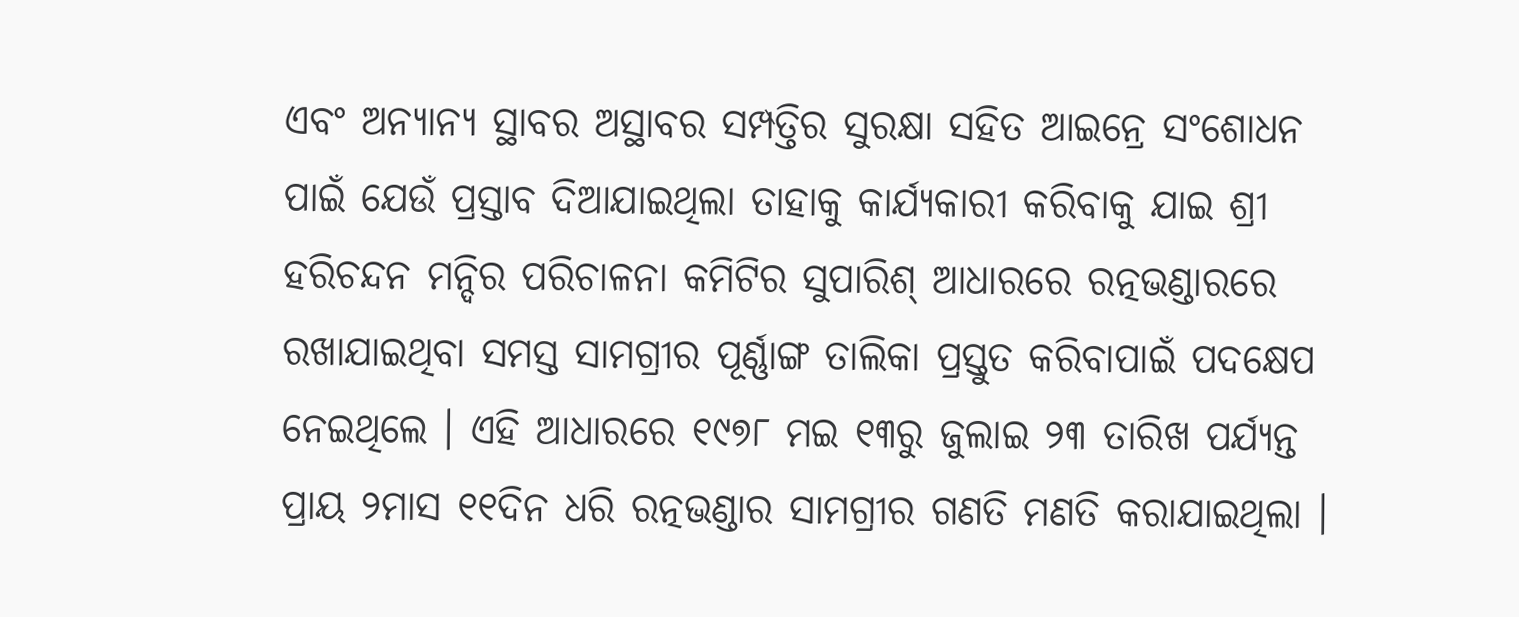ଏବଂ ଅନ୍ୟାନ୍ୟ ସ୍ଥାବର ଅସ୍ଥାବର ସମ୍ପତ୍ତିର ସୁରକ୍ଷା ସହିତ ଆଇନ୍ରେ ସଂଶୋଧନ ପାଇଁ ଯେଉଁ ପ୍ରସ୍ତାବ ଦିଆଯାଇଥିଲା ତାହାକୁ କାର୍ଯ୍ୟକାରୀ କରିବାକୁ ଯାଇ ଶ୍ରୀ ହରିଚନ୍ଦନ ମନ୍ଦିର ପରିଚାଳନା କମିଟିର ସୁପାରିଶ୍ ଆଧାରରେ ରତ୍ନଭଣ୍ଡାରରେ ରଖାଯାଇଥିବା ସମସ୍ତ ସାମଗ୍ରୀର ପୂର୍ଣ୍ଣାଙ୍ଗ ତାଲିକା ପ୍ରସ୍ତୁତ କରିବାପାଇଁ ପଦକ୍ଷେପ ନେଇଥିଲେ । ଏହି ଆଧାରରେ ୧୯୭୮ ମଇ ୧୩ରୁ ଜୁଲାଇ ୨୩ ତାରିଖ ପର୍ଯ୍ୟନ୍ତ ପ୍ରାୟ ୨ମାସ ୧୧ଦିନ ଧରି ରତ୍ନଭଣ୍ଡାର ସାମଗ୍ରୀର ଗଣତି ମଣତି କରାଯାଇଥିଲା ।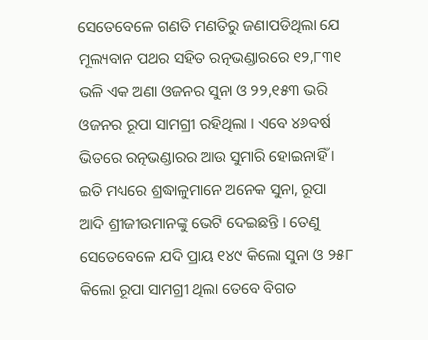ସେତେବେଳେ ଗଣତି ମଣତିରୁ ଜଣାପଡିଥିଲା ଯେ ମୂଲ୍ୟବାନ ପଥର ସହିତ ରତ୍ନଭଣ୍ଡାରରେ ୧୨,୮୩୧ ଭଳି ଏକ ଅଣା ଓଜନର ସୁନା ଓ ୨୨,୧୫୩ ଭରି ଓଜନର ରୂପା ସାମଗ୍ରୀ ରହିଥିଲା । ଏବେ ୪୬ବର୍ଷ ଭିତରେ ରତ୍ନଭଣ୍ଡାରର ଆଉ ସୁମାରି ହୋଇନାହିଁ । ଇତି ମଧ୍ୟରେ ଶ୍ରଦ୍ଧାଳୁମାନେ ଅନେକ ସୁନା, ରୂପା ଆଦି ଶ୍ରୀଜୀଉମାନଙ୍କୁ ଭେଟି ଦେଇଛନ୍ତି । ତେଣୁ ସେତେବେଳେ ଯଦି ପ୍ରାୟ ୧୪୯ କିଲୋ ସୁନା ଓ ୨୫୮ କିଲୋ ରୂପା ସାମଗ୍ରୀ ଥିଲା ତେବେ ବିଗତ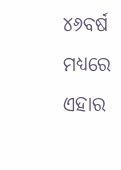୪୬ବର୍ଷ ମଧ୍ୟରେ ଏହାର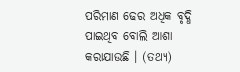ପରିମାଣ ଢେର ଅଧିକ ବୃଦ୍ଧି ପାଇଥିବ ବୋଲି ଆଶା କରାଯାଉଛି । (ତଥ୍ୟ)